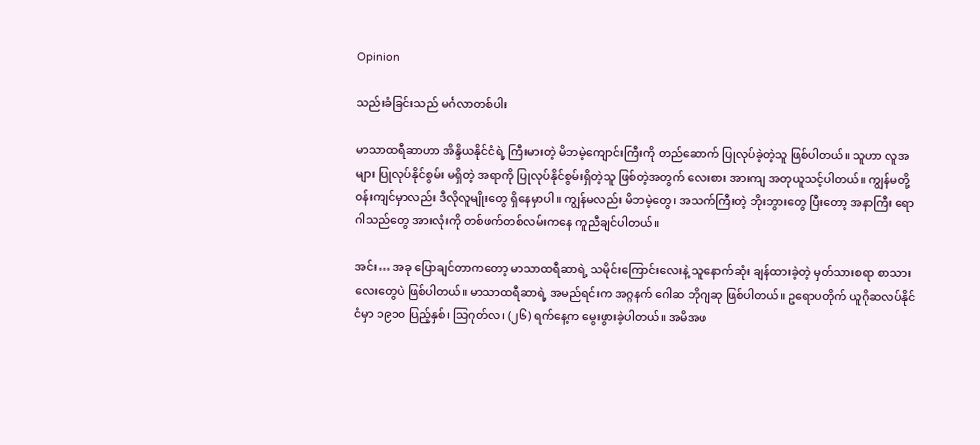Opinion

သည်းခံခြင်းသည် မင်္ဂလာတစ်ပါး

မာသာထရီဆာဟာ အိန္ဒိယနိုင်ငံရဲ့ ကြီးမားတဲ့ မိဘမဲ့ကျောင်းကြီးကို တည်ဆောက် ပြုလုပ်ခဲ့တဲ့သူ ဖြစ်ပါတယ်။ သူဟာ လူအများ ပြုလုပ်နိုင်စွမ်း မရှိတဲ့ အရာကို ပြုလုပ်နိုင်စွမ်းရှိတဲ့သူ ဖြစ်တဲ့အတွက် လေးစား အားကျ အတုယူသင့်ပါတယ်။ ကျွန်မတို့ ၀န်းကျင်မှာလည်း ဒီလိုလူမျိုးတွေ ရှိနေမှာပါ။ ကျွန်မလည်း မိဘမဲ့တွေ၊ အသက်ကြီးတဲ့ ဘိုးဘွားတွေ ပြီးတော့ အနာကြီး ရောဂါသည်တွေ အားလုံးကို တစ်ဖက်တစ်လမ်းကနေ ကူညီချင်ပါတယ်။

အင်း… အခု ပြောချင်တာကတော့ မာသာထရီဆာရဲ့ သမိုင်းကြောင်းလေးနဲ့ သူနောက်ဆုံး ချန်ထားခဲ့တဲ့ မှတ်သားစရာ စာသားလေးတွေပဲ ဖြစ်ပါတယ်။ မာသာထရီဆာရဲ့ အမည်ရင်းက အဂ္ဂနက် ဂေါဆ ဘိုဂျဆု ဖြစ်ပါတယ်။ ဥရောပတိုက် ယူဂိုဆလပ်နိုင်ငံမှာ ၁၉၁၀ ပြည့်နှစ်၊ သြဂုတ်လ၊ (၂၆) ရက်နေ့က မွေးဖွားခဲ့ပါတယ်။ အမိအဖ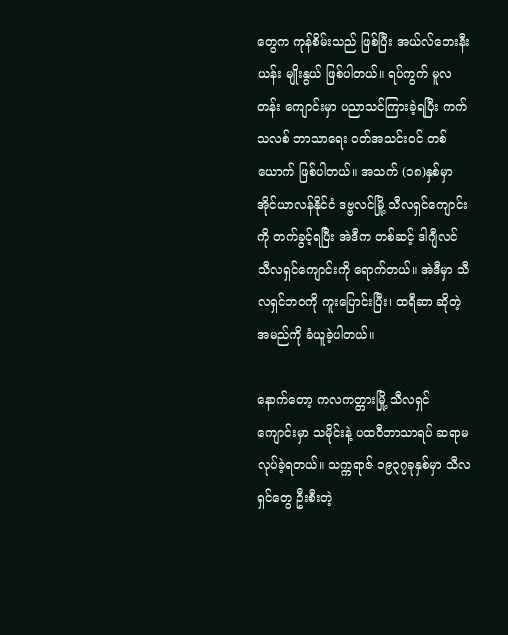တွေက ကုန်စိမ်းသည် ဖြစ်ပြီး အယ်လ်ဘေးနီးယန်း မျိုးနွယ် ဖြစ်ပါတယ်။ ရပ်ကွက် မူလတန်း ကျောင်းမှာ ပညာသင်ကြားခဲ့ရပြီး ကက်သလစ် ဘာသာရေး ၀တ်အသင်း၀င် တစ်ယောက် ဖြစ်ပါတယ်။ အသက် (၁၈)နှစ်မှာ အိုင်ယာလန်နိုင်ငံ ဒဗ္ဗလင်မြို့ သီလရှင်ကျောင်းကို တက်ခွင့်ရပြီး အဲဒီက တစ်ဆင့် ဒါဂျီလင် သီလရှင်ကျောင်းကို ရောက်တယ်။ အဲဒီမှာ သီလရှင်ဘ၀ကို ကူးပြောင်းပြီး၊ ထရီဆာ ဆိုတဲ့ အမည်ကို ခံယူခဲ့ပါတယ်။

နောက်တော့ ကလကတ္တားမြို့ သီလရှင် ကျောင်းမှာ သမိုင်းနဲ့ ပထ၀ီဘာသာရပ် ဆရာမ လုပ်ခဲ့ရတယ်။ သက္ကရာဇ် ၁၉၃၇ခုနှစ်မှာ သီလရှင်တွေ ဦးစီးတဲ့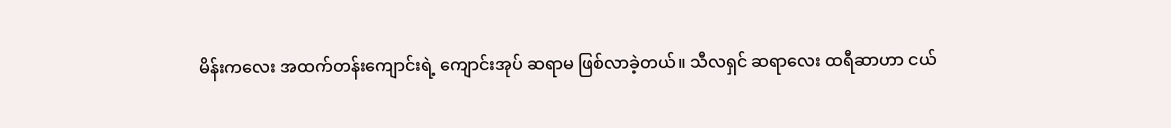မိန်းကလေး အထက်တန်းကျောင်းရဲ့ ကျောင်းအုပ် ဆရာမ ဖြစ်လာခဲ့တယ်။ သီလရှင် ဆရာလေး ထရီဆာဟာ ငယ်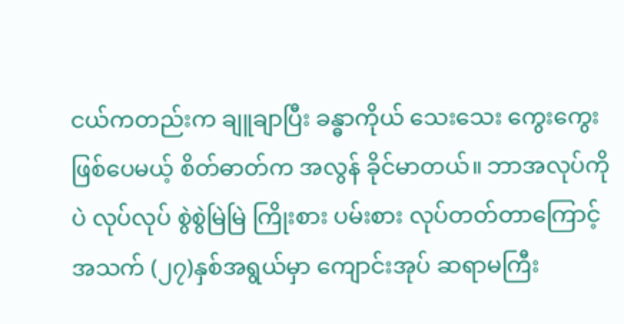ငယ်ကတည်းက ချူချာပြီး ခန္ဓာကိုယ် သေးသေး ကွေးကွေး ဖြစ်ပေမယ့် စိတ်ဓာတ်က အလွန် ခိုင်မာတယ်။ ဘာအလုပ်ကိုပဲ လုပ်လုပ် စွဲစွဲမြဲမြဲ ကြိုးစား ပမ်းစား လုပ်တတ်တာကြောင့် အသက် (၂၇)နှစ်အရွယ်မှာ ကျောင်းအုပ် ဆရာမကြီး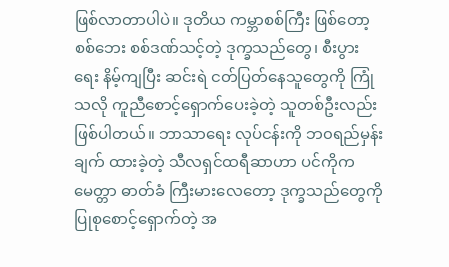ဖြစ်လာတာပါပဲ။ ဒုတိယ ကမ္ဘာစစ်ကြီး ဖြစ်တော့ စစ်ဘေး စစ်ဒဏ်သင့်တဲ့ ဒုက္ခသည်တွေ၊ စီးပွားရေး နိမ့်ကျပြီး ဆင်းရဲ ငတ်ပြတ်နေသူတွေကို ကြုံသလို ကူညီစောင့်ရှောက်ပေးခဲ့တဲ့ သူတစ်ဦးလည်း ဖြစ်ပါတယ်။ ဘာသာရေး လုပ်ငန်းကို ဘ၀ရည်မှန်းချက် ထားခဲ့တဲ့ သီလရှင်ထရီဆာဟာ ပင်ကိုက မေတ္တာ ဓာတ်ခံ ကြီးမားလေတော့ ဒုက္ခသည်တွေကို ပြုစုစောင့်ရှောက်တဲ့ အ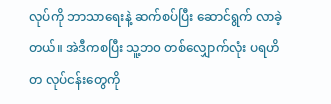လုပ်ကို ဘာသာရေးနဲ့ ဆက်စပ်ပြီး ဆောင်ရွက် လာခဲ့တယ်။ အဲဒီကစပြီး သူ့ဘ၀ တစ်လျှောက်လုံး ပရဟိတ လုပ်ငန်းတွေကို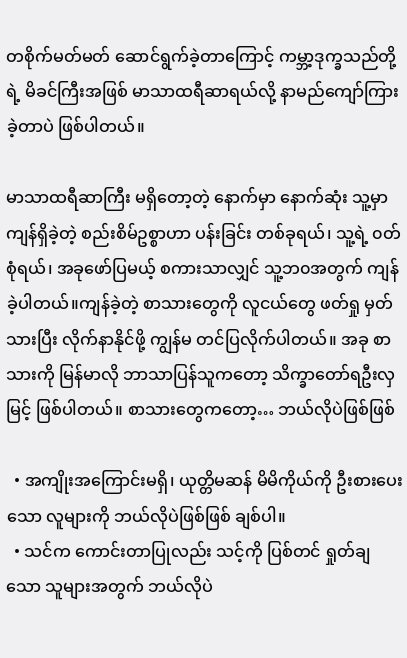တစိုက်မတ်မတ် ဆောင်ရွက်ခဲ့တာကြောင့် ကမ္ဘာ့ဒုက္ခသည်တို့ရဲ့ မိခင်ကြီးအဖြစ် မာသာထရီဆာရယ်လို့ နာမည်ကျော်ကြား ခဲ့တာပဲ ဖြစ်ပါတယ်။

မာသာထရီဆာကြီး မရှိတော့တဲ့ နောက်မှာ နောက်ဆုံး သူ့မှာ ကျန်ရှိခဲ့တဲ့ စည်းစိမ်ဥစ္စာဟာ ပန်းခြင်း တစ်ခုရယ်၊ သူ့ရဲ့ ၀တ်စုံရယ်၊ အခုဖော်ပြမယ့် စကားသာလျှင် သူ့ဘ၀အတွက် ကျန်ခဲ့ပါတယ်။ကျန်ခဲ့တဲ့ စာသားတွေကို လူငယ်တွေ ဖတ်ရှု မှတ်သားပြီး လိုက်နာနိုင်ဖို့ ကျွန်မ တင်ပြလိုက်ပါတယ်။ အခု စာသားကို မြန်မာလို ဘာသာပြန်သူကတော့ သိက္ခာတော်ရဦးလှမြင့် ဖြစ်ပါတယ်။ စာသားတွေကတော့… ဘယ်လိုပဲဖြစ်ဖြစ်

  • အကျိုးအကြောင်းမရှိ၊ ယုတ္တိမဆန် မိမိကိုယ်ကို ဦးစားပေးသော လူများကို ဘယ်လိုပဲဖြစ်ဖြစ် ချစ်ပါ။
  • သင်က ကောင်းတာပြုလည်း သင့်ကို ပြစ်တင် ရှုတ်ချသော သူများအတွက် ဘယ်လိုပဲ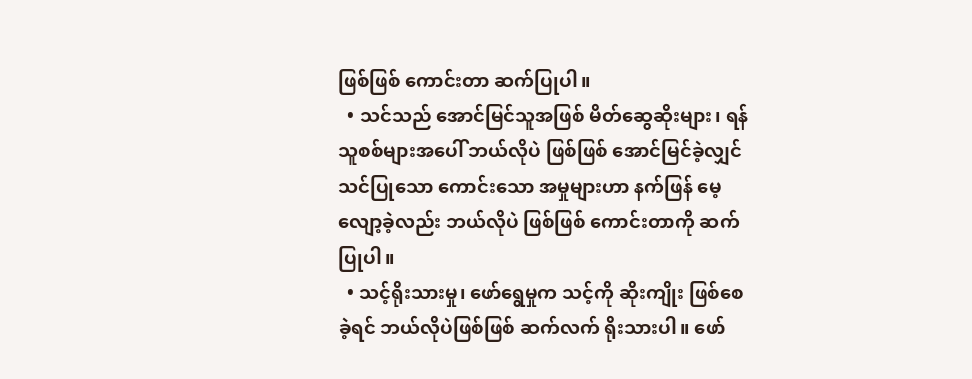ဖြစ်ဖြစ် ကောင်းတာ ဆက်ပြုပါ။
  • သင်သည် အောင်မြင်သူအဖြစ် မိတ်ဆွေဆိုးများ၊ ရန်သူစစ်များအပေါ် ဘယ်လိုပဲ ဖြစ်ဖြစ် အောင်မြင်ခဲ့လျှင် သင်ပြုသော ကောင်းသော အမှုများဟာ နက်ဖြန် မေ့လျော့ခဲ့လည်း ဘယ်လိုပဲ ဖြစ်ဖြစ် ကောင်းတာကို ဆက်ပြုပါ။
  • သင့်ရိုးသားမှု၊ ဖော်ရွေမှုက သင့်ကို ဆိုးကျိုး ဖြစ်စေခဲ့ရင် ဘယ်လိုပဲဖြစ်ဖြစ် ဆက်လက် ရိုးသားပါ။ ဖော်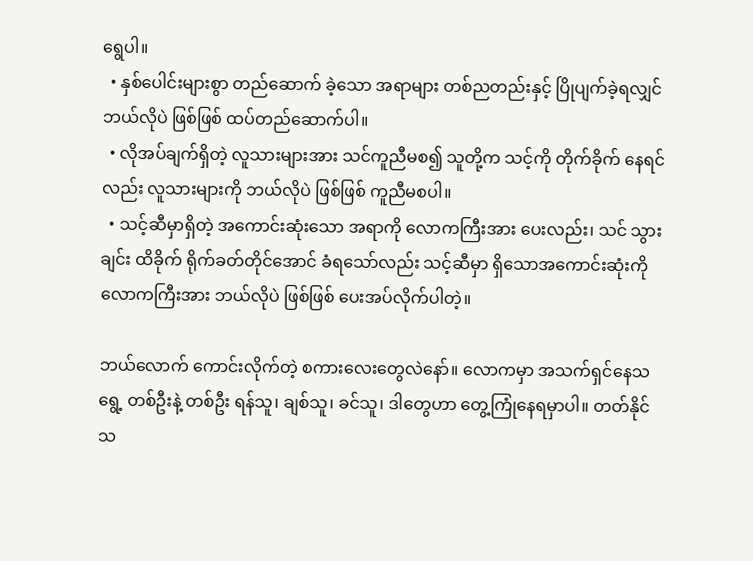ရွေပါ။
  • နှစ်ပေါင်းများစွာ တည်ဆောက် ခဲ့သော အရာများ တစ်ညတည်းနှင့် ပြိုပျက်ခဲ့ရလျှင် ဘယ်လိုပဲ ဖြစ်ဖြစ် ထပ်တည်ဆောက်ပါ။
  • လိုအပ်ချက်ရှိတဲ့ လူသားများအား သင်ကူညီမစ၍ သူတို့က သင့်ကို တိုက်ခိုက် နေရင်လည်း လူသားများကို ဘယ်လိုပဲ ဖြစ်ဖြစ် ကူညီမစပါ။
  • သင့်ဆီမှာရှိတဲ့ အကောင်းဆုံးသော အရာကို လောကကြီးအား ပေးလည်း၊ သင် သွားချင်း ထိခိုက် ရိုက်ခတ်တိုင်အောင် ခံရသော်လည်း သင့်ဆီမှာ ရှိသောအကောင်းဆုံးကို လောကကြီးအား ဘယ်လိုပဲ ဖြစ်ဖြစ် ပေးအပ်လိုက်ပါတဲ့။

ဘယ်လောက် ကောင်းလိုက်တဲ့ စကားလေးတွေလဲနော်။ လောကမှာ အသက်ရှင်နေသရွေ့ တစ်ဦးနဲ့ တစ်ဦး ရန်သူ၊ ချစ်သူ၊ ခင်သူ၊ ဒါတွေဟာ တွေ့ကြုံနေရမှာပါ။ တတ်နိုင်သ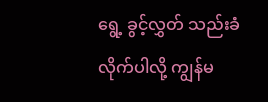ရွေ့ ခွင့်လွှတ် သည်းခံလိုက်ပါလို့ ကျွန်မ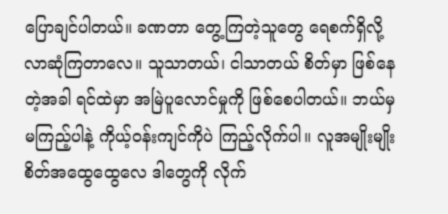ပြောချင်ပါတယ်။ ခဏတာ တွေ့ကြတဲ့သူတွေ ရေစက်ရှိလို့ လာဆုံကြတာလေ။ သူသာတယ်၊ ငါသာတယ် စိတ်မှာ ဖြစ်နေတဲ့အခါ ရင်ထဲမှာ အမြဲပူလောင်မှုကို ဖြစ်စေပါတယ်။ ဘယ်မှ မကြည့်ပါနဲ့ ကိုယ့်၀န်းကျင်ကိုပဲ ကြည့်လိုက်ပါ။ လူအမျိုးမျိုး စိတ်အထွေထွေလေ ဒါတွေကို လိုက်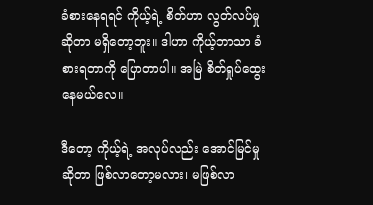ခံစားနေရရင် ကိုယ့်ရဲ့ စိတ်ဟာ လွတ်လပ်မှု ဆိုတာ မရှိတော့ဘူး။ ဒါဟာ ကိုယ့်ဘာသာ ခံစားရတာကို ပြောတာပါ။ အမြဲ စိတ်ရှုပ်ထွေးနေမယ်လေ။

ဒီတော့ ကိုယ့်ရဲ့ အလုပ်လည်း အောင်မြင်မှု ဆိုတာ ဖြစ်လာတော့မလား၊ မဖြစ်လာ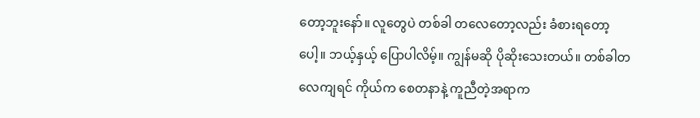တော့ဘူးနော်။ လူတွေပဲ တစ်ခါ တလေတော့လည်း ခံစားရတော့ပေါ့။ ဘယ့်နှယ့် ပြောပါလိမ့်။ ကျွန်မဆို ပိုဆိုးသေးတယ်။ တစ်ခါတလေကျရင် ကိုယ်က စေတနာနဲ့ ကူညီတဲ့အရာက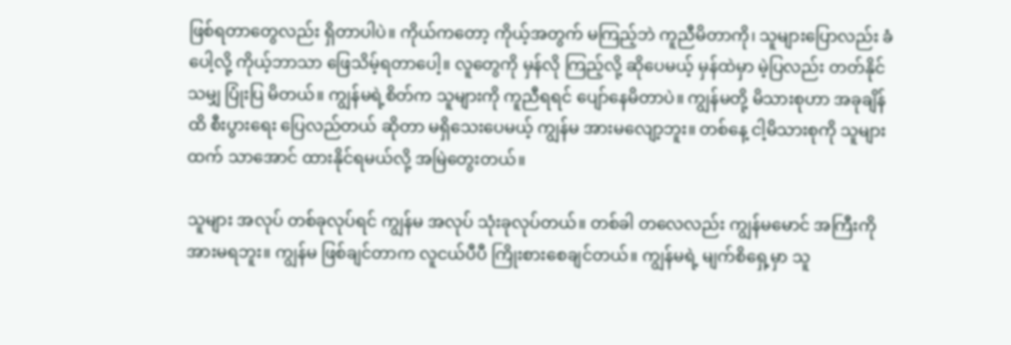ဖြစ်ရတာတွေလည်း ရှိတာပါပဲ။ ကိုယ်ကတော့ ကိုယ့်အတွက် မကြည့်ဘဲ ကူညီမိတာကို၊ သူများပြောလည်း ခံပေါ့လို့ ကိုယ့်ဘာသာ ဖြေသိမ့်ရတာပေါ့။ လူတွေကို မှန်လို ကြည့်လို့ ဆိုပေမယ့် မှန်ထဲမှာ မဲ့ပြလည်း တတ်နိုင်သမျှ ပြုံးပြ မိတယ်။ ကျွန်မရဲ့စိတ်က သူများကို ကူညီရရင် ပျော်နေမိတာပဲ။ ကျွန်မတို့ မိသားစုဟာ အခုချိန်ထိ စီးပွားရေး ပြေလည်တယ် ဆိုတာ မရှိသေးပေမယ့် ကျွန်မ အားမလျော့ဘူး။ တစ်နေ့ ငါ့မိသားစုကို သူများထက် သာအောင် ထားနိုင်ရမယ်လို့ အမြဲတွေးတယ်။

သူများ အလုပ် တစ်ခုလုပ်ရင် ကျွန်မ အလုပ် သုံးခုလုပ်တယ်။ တစ်ခါ တလေလည်း ကျွန်မမောင် အကြီးကို အားမရဘူး။ ကျွန်မ ဖြစ်ချင်တာက လူငယ်ပီပီ ကြိုးစားစေချင်တယ်။ ကျွန်မရဲ့ မျက်စိရှေ့မှာ သူ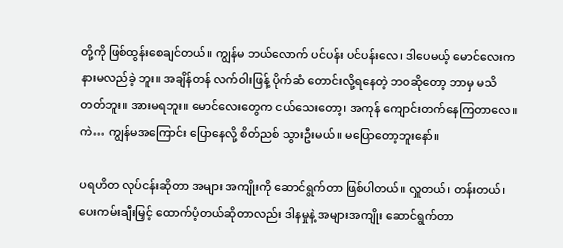တို့ကို ဖြစ်ထွန်းစေချင်တယ်။ ကျွန်မ ဘယ်လောက် ပင်ပန်း ပင်ပန်းလေ၊ ဒါပေမယ့် မောင်လေးက နားမလည်ခဲ့ ဘူး။ အချိန်တန် လက်ဝါးဖြန့် ပိုက်ဆံ တောင်းလို့ရနေတဲ့ ဘ၀ဆိုတော့ ဘာမှ မသိတတ်ဘူး။ အားမရဘူး။ မောင်လေးတွေက ငယ်သေးတော့၊ အကုန် ကျောင်းတက်နေကြတာလေ။ ကဲ… ကျွန်မအကြောင်း ပြောနေလို့ စိတ်ညစ် သွားဦးမယ်။ မပြောတော့ဘူးနော်။

ပရဟိတ လုပ်ငန်းဆိုတာ အများ အကျိုးကို ဆောင်ရွက်တာ ဖြစ်ပါတယ်။ လှူတယ်၊ တန်းတယ်၊ ပေးကမ်းချီးမြှင့် ထောက်ပံ့တယ်ဆိုတာလည်း ဒါနမှုနဲ့ အများအကျိုး ဆောင်ရွက်တာ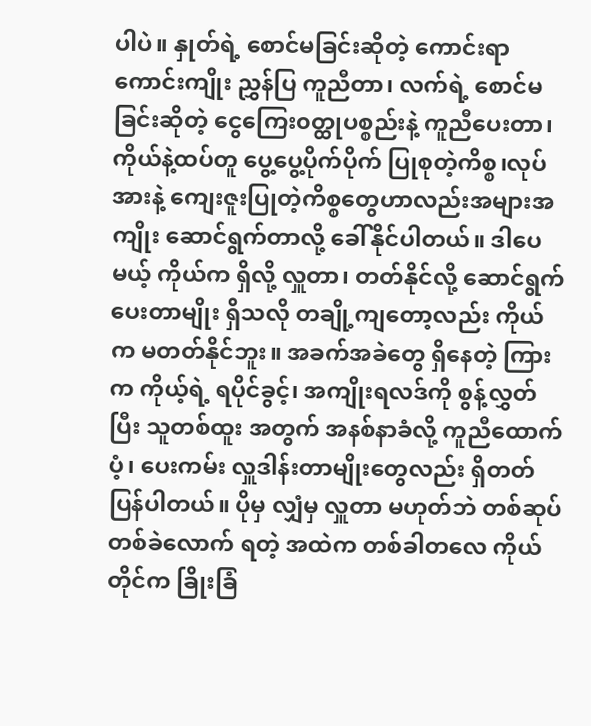ပါပဲ။ နှုတ်ရဲ့ စောင်မခြင်းဆိုတဲ့ ကောင်းရာ ကောင်းကျိုး ညွှန်ပြ ကူညီတာ၊ လက်ရဲ့ စောင်မခြင်းဆိုတဲ့ ငွေကြေး၀တ္ထုပစ္စည်းနဲ့ ကူညီပေးတာ၊ကိုယ်နဲ့ထပ်တူ ပွေ့ပွေ့ပိုက်ပိုက် ပြုစုတဲ့ကိစ္စ၊လုပ်အားနဲ့ ကျေးဇူးပြုတဲ့ကိစ္စတွေဟာလည်းအများအကျိုး ဆောင်ရွက်တာလို့ ခေါ်နိုင်ပါတယ်။ ဒါပေမယ့် ကိုယ်က ရှိလို့ လှူတာ၊ တတ်နိုင်လို့ ဆောင်ရွက် ပေးတာမျိုး ရှိသလို တချို့ကျတော့လည်း ကိုယ်က မတတ်နိုင်ဘူး။ အခက်အခဲတွေ ရှိနေတဲ့ ကြားက ကိုယ့်ရဲ့ ရပိုင်ခွင့်၊ အကျိုးရလဒ်ကို စွန့်လွှတ်ပြီး သူတစ်ထူး အတွက် အနစ်နာခံလို့ ကူညီထောက်ပံ့၊ ပေးကမ်း လှူဒါန်းတာမျိုးတွေလည်း ရှိတတ်ပြန်ပါတယ်။ ပိုမှ လျှံမှ လှူတာ မဟုတ်ဘဲ တစ်ဆုပ်တစ်ခဲလောက် ရတဲ့ အထဲက တစ်ခါတလေ ကိုယ်တိုင်က ခြိုးခြံ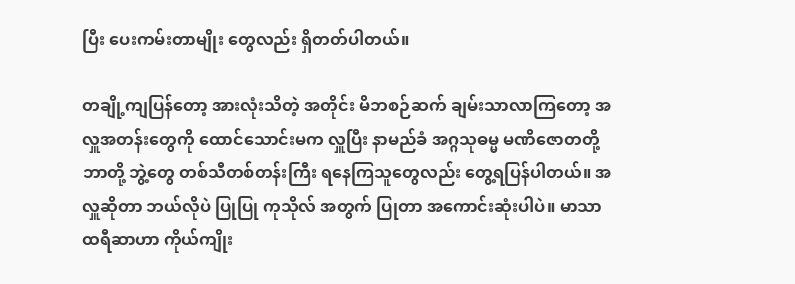ပြီး ပေးကမ်းတာမျိုး တွေလည်း ရှိတတ်ပါတယ်။

တချို့ကျပြန်တော့ အားလုံးသိတဲ့ အတိုင်း မိဘစဉ်ဆက် ချမ်းသာလာကြတော့ အလှူအတန်းတွေကို ထောင်သောင်းမက လှူပြီး နာမည်ခံ အဂ္ဂသုဓမ္မ မဏိဇောတတို့ ဘာတို့ ဘွဲ့တွေ တစ်သီတစ်တန်းကြီး ရနေကြသူတွေလည်း တွေ့ရပြန်ပါတယ်။ အလှူဆိုတာ ဘယ်လိုပဲ ပြုပြု ကုသိုလ် အတွက် ပြုတာ အကောင်းဆုံးပါပဲ။ မာသာထရီဆာဟာ ကိုယ်ကျိုး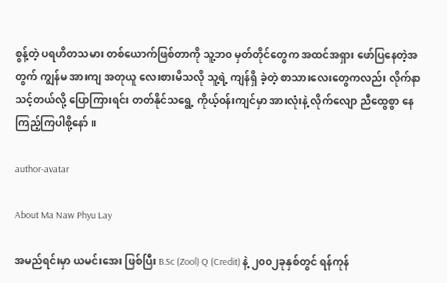စွန့်တဲ့ ပရဟိတသမား တစ်ယောက်ဖြစ်တာကို သူ့ဘ၀ မှတ်တိုင်တွေက အထင်အရှား ဖော်ပြနေတဲ့အတွက် ကျွန်မ အားကျ အတုယူ လေးစားမိသလို သူ့ရဲ့ ကျန်ရှိ ခဲ့တဲ့ စာသားလေးတွေကလည်း လိုက်နာ သင့်တယ်လို့ ပြောကြားရင်း တတ်နိုင်သရွေ့ ကိုယ့်၀န်းကျင်မှာ အားလုံးနဲ့ လိုက်လျော ညီထွေစွာ နေကြည့်ကြပါစို့နော်။

author-avatar

About Ma Naw Phyu Lay

အမည်ရင်းမှာ ယမင်းအေး ဖြစ်ပြီး B.Sc (Zool) Q (Credit) နဲ့ ၂၀၀၂ခုနှစ်တွင် ရန်ကုန်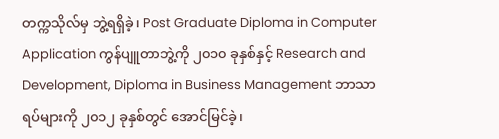တက္ကသိုလ်မှ ဘွဲ့ရရှိခဲ့၊ Post Graduate Diploma in Computer Application ကွန်ပျူတာဘွဲ့ကို ၂၀၁၀ ခုနှစ်နှင့် Research and Development, Diploma in Business Management ဘာသာရပ်များကို ၂၀၁၂ ခုနှစ်တွင် အောင်မြင်ခဲ့၊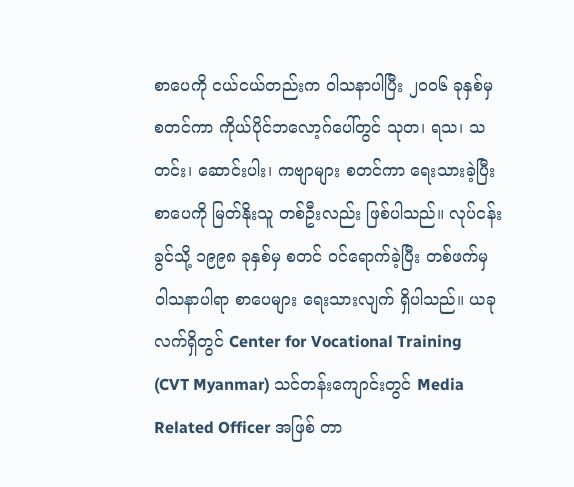စာပေကို ငယ်ငယ်တည်းက ဝါသနာပါပြီး ၂၀၀၆ ခုနှစ်မှ စတင်ကာ ကိုယ်ပိုင်ဘလော့ဂ်ပေါ်တွင် သုတ၊ ရသ၊ သတင်း၊ ဆောင်းပါး၊ ကဗျာများ စတင်ကာ ရေးသားခဲ့ပြီး စာပေကို မြတ်နိုးသူ တစ်ဦးလည်း ဖြစ်ပါသည်။ လုပ်ငန်းခွင်သို့ ၁၉၉၈ ခုနှစ်မှ စတင် ၀င်ရောက်ခဲ့ပြီး တစ်ဖက်မှ ဝါသနာပါရာ စာပေများ ရေးသားလျက် ရှိပါသည်။ ယခုလက်ရှိတွင် Center for Vocational Training (CVT Myanmar) သင်တန်းကျောင်းတွင် Media Related Officer အဖြစ် တာ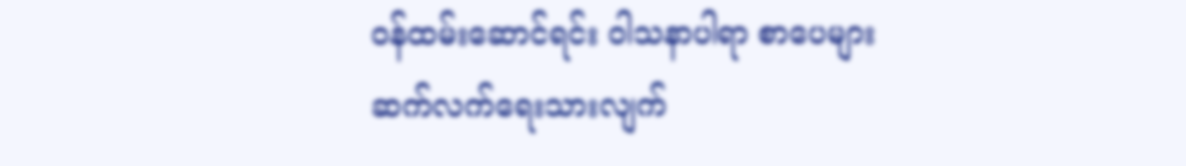၀န်ထမ်းဆောင်ရင်း ဝါသနာပါရာ စာပေများ ဆက်လက်ရေးသားလျက်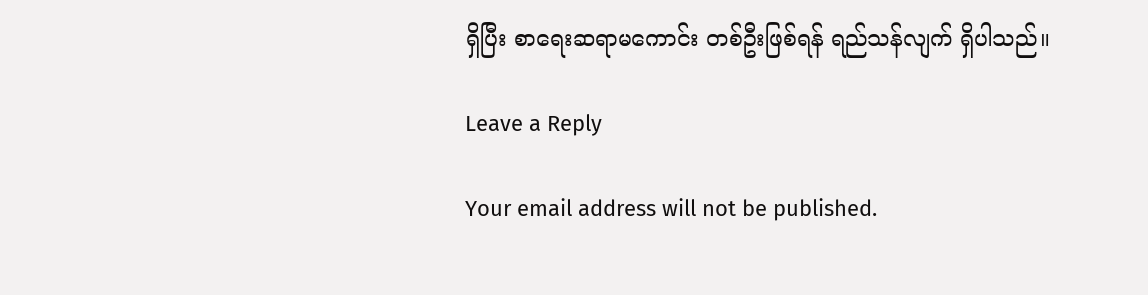ရှိပြီး စာရေးဆရာမကောင်း တစ်ဦးဖြစ်ရန် ရည်သန်လျက် ရှိပါသည်။

Leave a Reply

Your email address will not be published.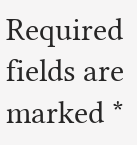Required fields are marked *